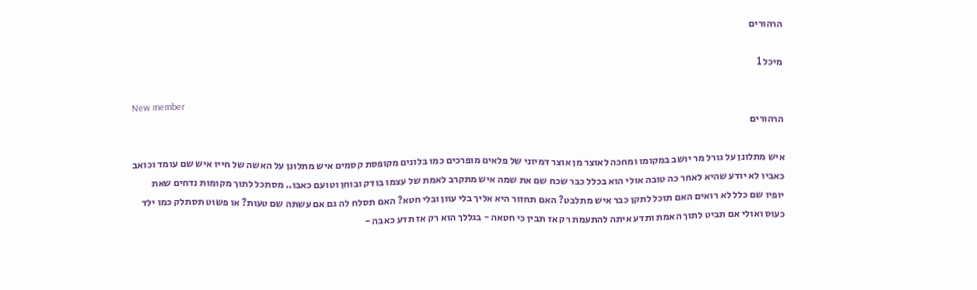הרהורים

מיכל 1

New member
הרהורים

איש מתלונן על גורל מר יושב במקומו ומחכה לאוצר מן אוצר דמיוני של פלאים מופרכים כמו בלונים מקופסת קסמים איש מתלונן על האשה של חייו איש שם עומד וכואב כאביו לא יודע שהיא לאחר כה טובה אולי הוא בכלל כבר שכח שם את שמה איש מתקרב לאמת של עצמו בודק ובוחן וטועם כאבו.. מסתכל לתוך מקומות נדחים שאת יופיו שם כלל לא רואים האם תוכל לתקן כבר איש מתלבט? האם תחזור היא אליך בלי עוון ובלי חטא? האם תסלח לה גם אם עשתה שם טעות? או פשוט תסתלק כמו ילד כעוס ואולי אם תביט לתוך האמת ותדע איתה להתעמת רק אז תבין כי חטאה - בגללך הוא רק אז תדע כאבה -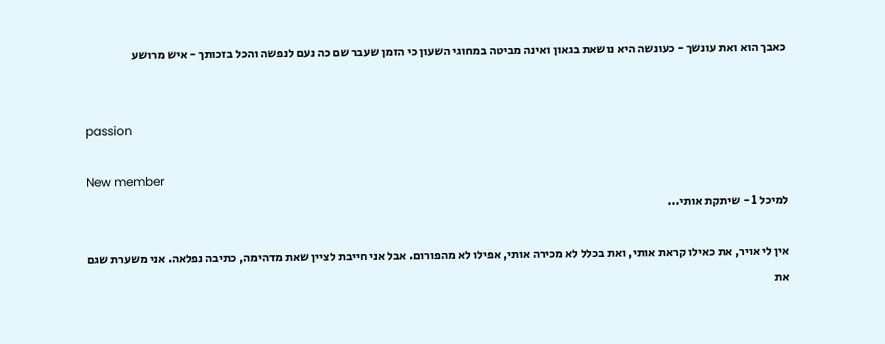כאבך הוא ואת עונשך - כעונשה היא נושאת בגאון ואינה מביטה במחוגי השעון כי הזמן שעבר שם כה נעם לנפשה והכל בזכותך - איש מרושע


passion

New member
למיכל 1 - שיתקת אותי...

אין לי אויר, את כאילו קראת אותי, ואת בכלל לא מכירה אותי, אפילו לא מהפורום. אבל אני חייבת לציין שאת מדהימה, כתיבה נפלאה. אני משערת שגם את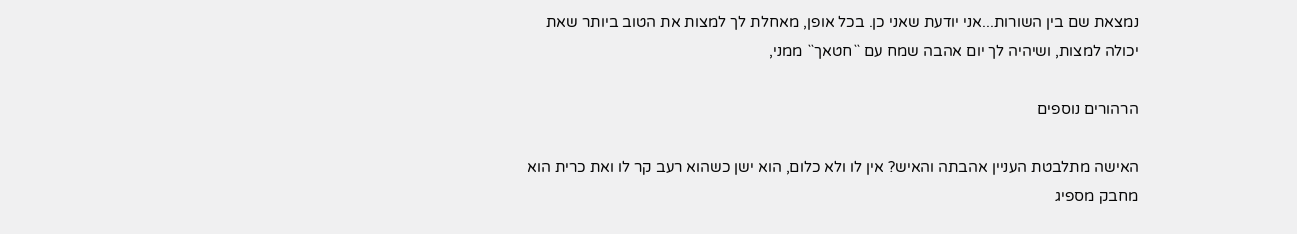נמצאת שם בין השורות...אני יודעת שאני כן. בכל אופן, מאחלת לך למצות את הטוב ביותר שאת יכולה למצות, ושיהיה לך יום אהבה שמח עם ``חטאך`` ממני,

הרהורים נוספים

האישה מתלבטת העניין אהבתה והאיש? אין לו ולא כלום, הוא ישן כשהוא רעב קר לו ואת כרית הוא מחבק מספיג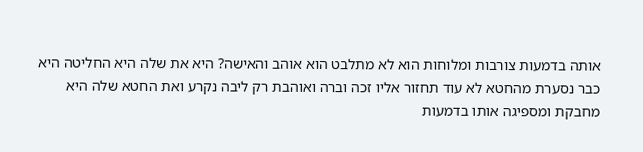אותה בדמעות צורבות ומלוחות הוא לא מתלבט הוא אוהב והאישה? היא את שלה היא החליטה היא כבר נסערת מהחטא לא עוד תחזור אליו זכה וברה ואוהבת רק ליבה נקרע ואת החטא שלה היא מחבקת ומספיגה אותו בדמעות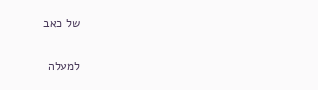של כאב

למעלה